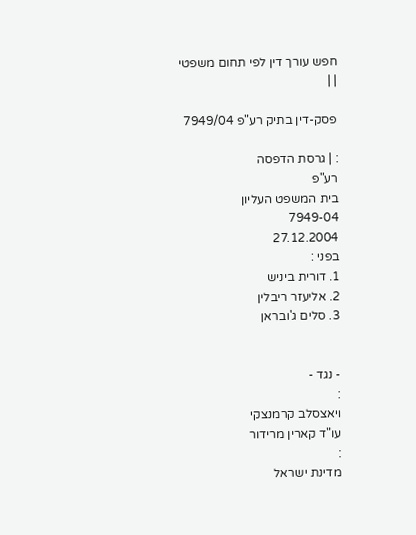חפש עורך דין לפי תחום משפטי
| |

פסק-דין בתיק רע"פ 7949/04

: | גרסת הדפסה
רע"פ
בית המשפט העליון
7949-04
27.12.2004
בפני :
1. דורית ביניש
2. אליעזר ריבלין
3. סלים ג'ובראן


- נגד -
:
ויאצסלב קרמנצקי
עו"ד קארין מרידור
:
מדינת ישראל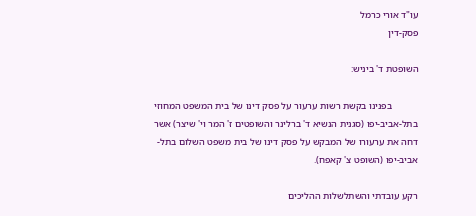עו"ד אורי כרמל
פסק-דין

השופטת ד' ביניש:

           בפנינו בקשת רשות ערעור על פסק דינו של בית המשפט המחוזי בתל-אביב-יפו (סגנית הנשיא ד' ברלינר והשופטים ז' המר וי' שיצר) אשר דחה את ערעורו של המבקש על פסק דינו של בית משפט השלום בתל-אביב-יפו (השופט צ' קאפח).

רקע עובדתי והשתלשלות ההליכים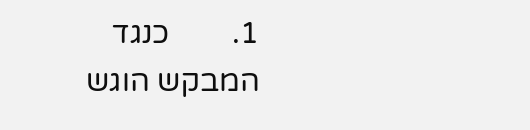1.        כנגד המבקש הוגש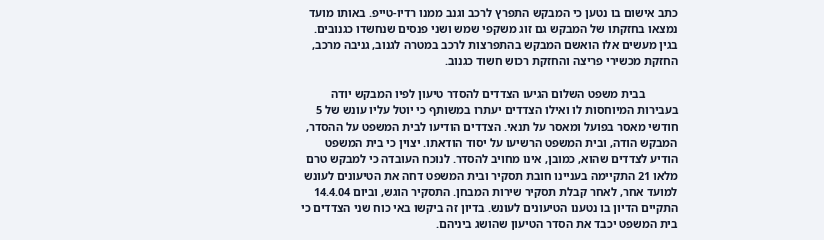כתב אישום בו נטען כי המבקש התפרץ לרכב וגנב ממנו רדיו-טייפ. באותו מועד נמצאו בחזקתו של המבקש גם זוג משקפי שמש ושני פנסים שנחשדו כגנובים. בגין מעשים אלו הואשם המבקש בהתפרצות לרכב במטרה לגנוב, גניבה מרכב, החזקת מכשירי פריצה והחזקת רכוש חשוד כגנוב.

           בבית משפט השלום הגיעו הצדדים להסדר טיעון לפיו המבקש יודה בעבירות המיוחסות לו ואילו הצדדים יעתרו במשותף כי יוטל עליו עונש של 5 חודשי מאסר בפועל ומאסר על תנאי. הצדדים הודיעו לבית המשפט על ההסדר, המבקש הודה, ובית המשפט הרשיעו על יסוד הודאתו. יצוין כי בית המשפט הודיע לצדדים שהוא, כמובן, אינו מחויב להסדר. לנוכח העובדה כי למבקש טרם מלאו 21 התקיימה בעניינו חובת תסקיר ובית המשפט דחה את הטיעונים לעונש למועד אחר, לאחר קבלת תסקיר שירות המבחן. התסקיר הוגש, וביום 14.4.04 התקיים הדיון בו נטענו הטיעונים לעונש. בדיון זה ביקשו באי כוח שני הצדדים כי בית המשפט יכבד את הסדר הטיעון שהושג ביניהם.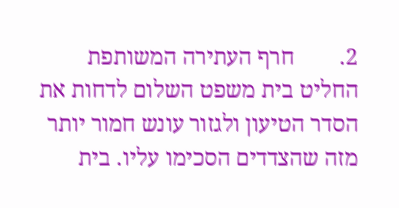2.        חרף העתירה המשותפת החליט בית משפט השלום לדחות את הסדר הטיעון ולגזור עונש חמור יותר מזה שהצדדים הסכימו עליו. בית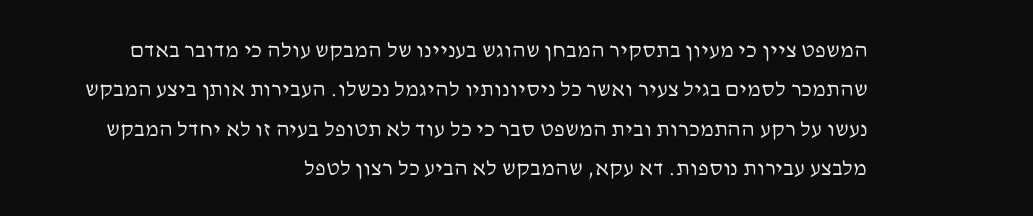המשפט ציין כי מעיון בתסקיר המבחן שהוגש בעניינו של המבקש עולה כי מדובר באדם שהתמכר לסמים בגיל צעיר ואשר כל ניסיונותיו להיגמל נכשלו. העבירות אותן ביצע המבקש נעשו על רקע ההתמכרות ובית המשפט סבר כי כל עוד לא תטופל בעיה זו לא יחדל המבקש מלבצע עבירות נוספות. דא עקא, שהמבקש לא הביע כל רצון לטפל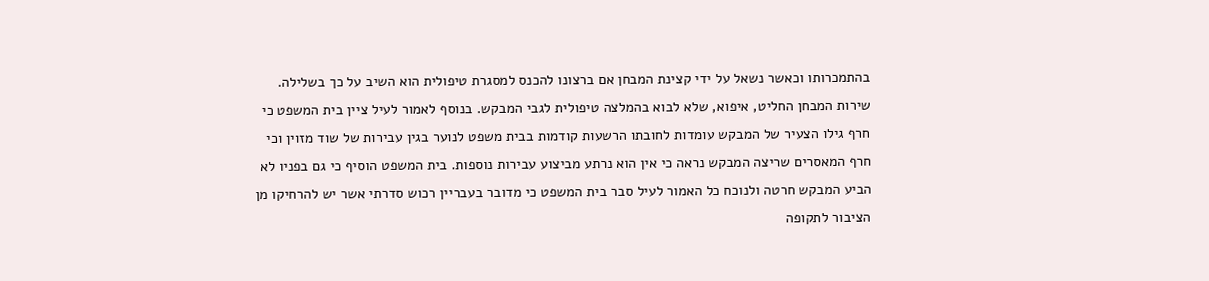בהתמכרותו וכאשר נשאל על ידי קצינת המבחן אם ברצונו להכנס למסגרת טיפולית הוא השיב על כך בשלילה. שירות המבחן החליט, איפוא, שלא לבוא בהמלצה טיפולית לגבי המבקש. בנוסף לאמור לעיל ציין בית המשפט כי חרף גילו הצעיר של המבקש עומדות לחובתו הרשעות קודמות בבית משפט לנוער בגין עבירות של שוד מזוין וכי חרף המאסרים שריצה המבקש נראה כי אין הוא נרתע מביצוע עבירות נוספות. בית המשפט הוסיף כי גם בפניו לא הביע המבקש חרטה ולנוכח כל האמור לעיל סבר בית המשפט כי מדובר בעבריין רכוש סדרתי אשר יש להרחיקו מן הציבור לתקופה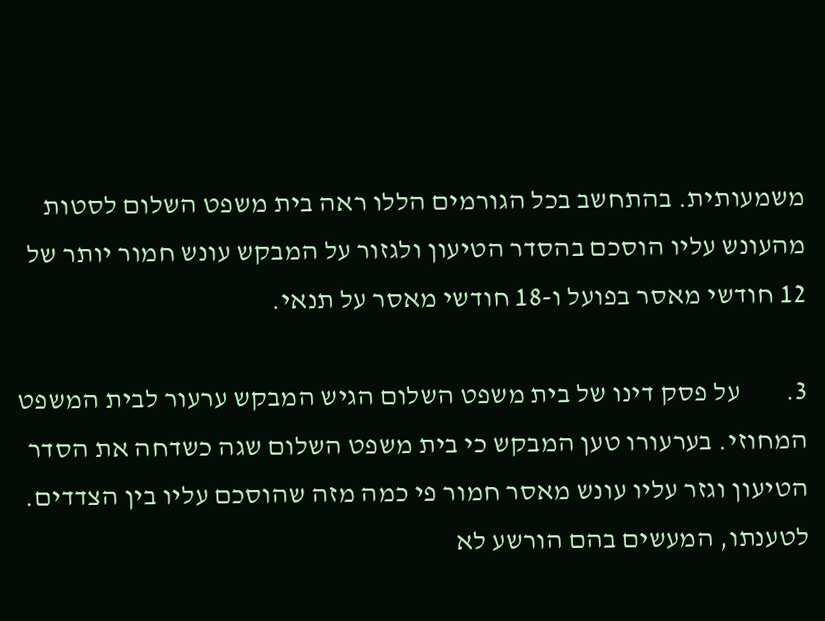משמעותית. בהתחשב בכל הגורמים הללו ראה בית משפט השלום לסטות מהעונש עליו הוסכם בהסדר הטיעון ולגזור על המבקש עונש חמור יותר של 12 חודשי מאסר בפועל ו-18 חודשי מאסר על תנאי.

3.        על פסק דינו של בית משפט השלום הגיש המבקש ערעור לבית המשפט המחוזי. בערעורו טען המבקש כי בית משפט השלום שגה כשדחה את הסדר הטיעון וגזר עליו עונש מאסר חמור פי כמה מזה שהוסכם עליו בין הצדדים. לטענתו, המעשים בהם הורשע לא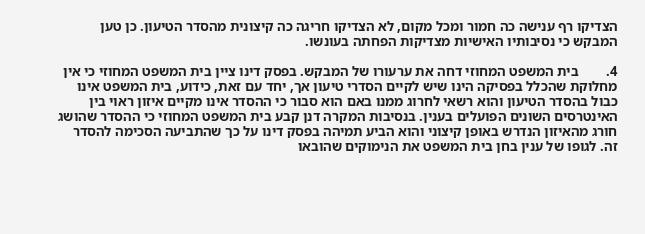הצדיקו רף ענישה כה חמור ומכל מקום, לא הצדיקו חריגה כה קיצונית מהסדר הטיעון. כן טען המבקש כי נסיבותיו האישיות מצדיקות הפחתה בעונשו.

4.        בית המשפט המחוזי דחה את ערעורו של המבקש. בפסק דינו ציין בית המשפט המחוזי כי אין מחלוקת שהכלל בפסיקה הינו שיש לקיים הסדרי טיעון אך, יחד עם זאת, כידוע, בית המשפט אינו כבול בהסדר הטיעון והוא רשאי לחרוג ממנו באם הוא סבור כי ההסדר אינו מקיים איזון ראוי בין האינטרסים השונים הפועלים בענין. בנסיבות המקרה דנן קבע בית המשפט המחוזי כי ההסדר שהושג חורג מהאיזון הנדרש באופן קיצוני והוא הביע תמיהה בפסק דינו על כך שהתביעה הסכימה להסדר זה. לגופו של ענין בחן בית המשפט את הנימוקים שהובאו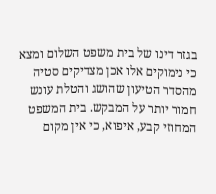בגזר דינו של בית משפט השלום ומצא כי נימוקים אלו אכן מצדיקים סטיה מהסדר הטיעון שהושג והטלת עונש חמור יותר על המבקש. בית המשפט המחוזי קבע, איפוא, כי אין מקום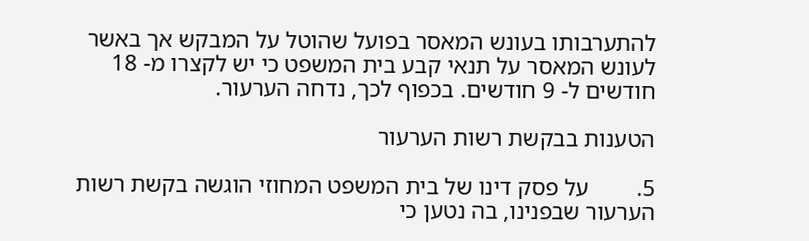להתערבותו בעונש המאסר בפועל שהוטל על המבקש אך באשר לעונש המאסר על תנאי קבע בית המשפט כי יש לקצרו מ- 18 חודשים ל- 9 חודשים. בכפוף לכך, נדחה הערעור.

הטענות בבקשת רשות הערעור

5.        על פסק דינו של בית המשפט המחוזי הוגשה בקשת רשות הערעור שבפנינו, בה נטען כי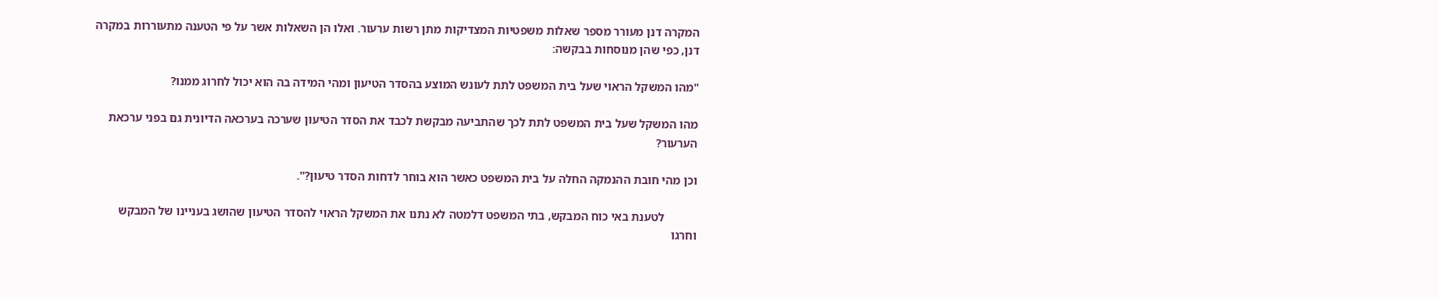המקרה דנן מעורר מספר שאלות משפטיות המצדיקות מתן רשות ערעור. ואלו הן השאלות אשר על פי הטענה מתעוררות במקרה דנן, כפי שהן מנוסחות בבקשה:

"מהו המשקל הראוי שעל בית המשפט לתת לעונש המוצע בהסדר הטיעון ומהי המידה בה הוא יכול לחרוג ממנו?

מהו המשקל שעל בית המשפט לתת לכך שהתביעה מבקשת לכבד את הסדר הטיעון שערכה בערכאה הדיונית גם בפני ערכאת הערעור?

וכן מהי חובת ההנמקה החלה על בית המשפט כאשר הוא בוחר לדחות הסדר טיעון?".

           לטענת באי כוח המבקש, בתי המשפט דלמטה לא נתנו את המשקל הראוי להסדר הטיעון שהושג בעניינו של המבקש וחרגו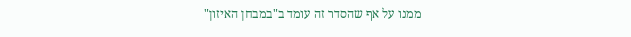ממנו על אף שהסדר זה עומד ב"במבחן האיזון"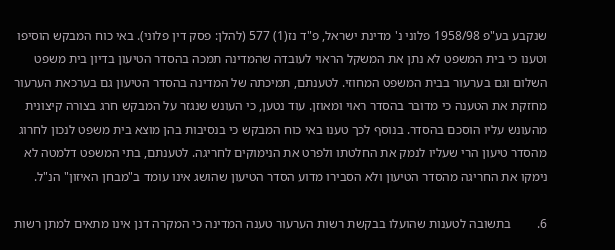שנקבע בע"פ 1958/98 פלוני נ' מדינת ישראל, פ"ד נז(1) 577 (להלן: פסק דין פלוני). באי כוח המבקש הוסיפו וטענו כי בית המשפט לא נתן את המשקל הראוי לעובדה שהמדינה תמכה בהסדר הטיעון בדיון בית משפט השלום וגם בערעור בבית המשפט המחוזי. לטענתם, תמיכתה של המדינה בהסדר הטיעון גם בערכאת הערעור מחזקת את הטענה כי מדובר בהסדר ראוי ומאוזן. עוד נטען, כי העונש שנגזר על המבקש חרג בצורה קיצונית מהעונש עליו הוסכם בהסדר. בנוסף לכך טענו באי כוח המבקש כי בנסיבות בהן מוצא בית משפט לנכון לחרוג מהסדר טיעון הרי שעליו לנמק את החלטתו ולפרט את הנימוקים לחריגה. לטענתם, בתי המשפט דלמטה לא נימקו את החריגה מהסדר הטיעון ולא הסבירו מדוע הסדר הטיעון שהושג אינו עומד ב"מבחן האיזון" הנ"ל.

6.        בתשובה לטענות שהועלו בבקשת רשות הערעור טענה המדינה כי המקרה דנן אינו מתאים למתן רשות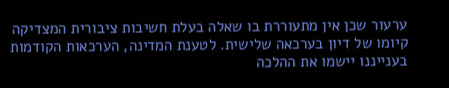ערעור שכן אין מתעוררת בו שאלה בעלת חשיבות ציבורית המצדיקה קיומו של דיון בערכאה שלישית. לטענת המדינה, הערכאות הקודמות בענייננו יישמו את ההלכה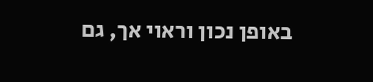באופן נכון וראוי אך, גם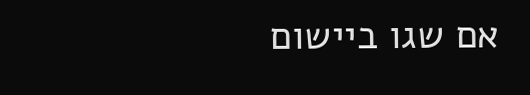אם שגו ביישום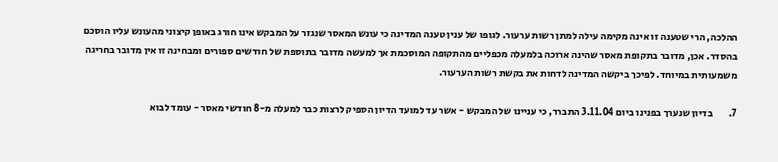ההלכה, הרי שטענה זו אינה מקימה עילה למתן רשות ערעור. לגופו של ענין טענה המדינה כי עונש המאסר שנגזר על המבקש אינו חורג באופן קיצוני מהעונש עליו הוסכם בהסדר. אכן, מדובר בתקופת מאסר שהינה ארוכה בלמעלה מכפליים מהתקופה המוסכמת אך למעשה מדובר בתוספת של חודשים ספורים ומבחינה זו אין מדובר בחריגה משמעותית במיוחד. לפיכך ביקשה המדינה לדחות את בקשת רשות הערעור.

7.        בדיון שנערך בפנינו ביום 3.11.04 התברר, כי עניינו של המבקש - אשר עד למועד הדיון הספיק לרצות כבר למעלה מ-8 חודשי מאסר - עומד לבוא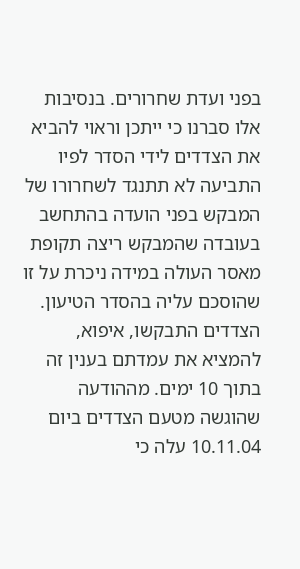בפני ועדת שחרורים. בנסיבות אלו סברנו כי ייתכן וראוי להביא את הצדדים לידי הסדר לפיו התביעה לא תתנגד לשחרורו של המבקש בפני הועדה בהתחשב בעובדה שהמבקש ריצה תקופת מאסר העולה במידה ניכרת על זו שהוסכם עליה בהסדר הטיעון. הצדדים התבקשו, איפוא, להמציא את עמדתם בענין זה בתוך 10 ימים. מההודעה שהוגשה מטעם הצדדים ביום 10.11.04 עלה כי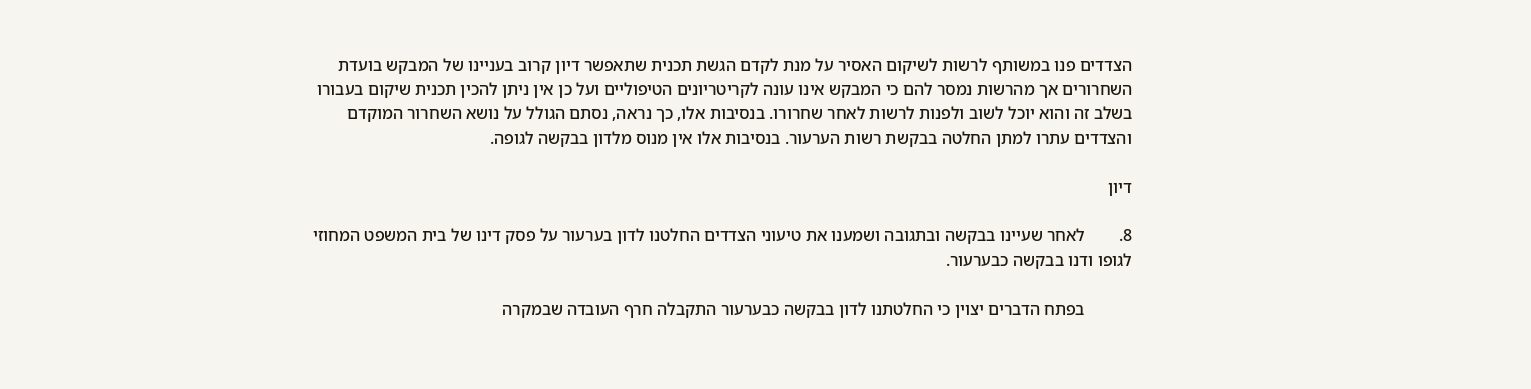הצדדים פנו במשותף לרשות לשיקום האסיר על מנת לקדם הגשת תכנית שתאפשר דיון קרוב בעניינו של המבקש בועדת השחרורים אך מהרשות נמסר להם כי המבקש אינו עונה לקריטריונים הטיפוליים ועל כן אין ניתן להכין תכנית שיקום בעבורו בשלב זה והוא יוכל לשוב ולפנות לרשות לאחר שחרורו. בנסיבות אלו, כך נראה, נסתם הגולל על נושא השחרור המוקדם והצדדים עתרו למתן החלטה בבקשת רשות הערעור. בנסיבות אלו אין מנוס מלדון בבקשה לגופה.

דיון

8.        לאחר שעיינו בבקשה ובתגובה ושמענו את טיעוני הצדדים החלטנו לדון בערעור על פסק דינו של בית המשפט המחוזי לגופו ודנו בבקשה כבערעור.

           בפתח הדברים יצוין כי החלטתנו לדון בבקשה כבערעור התקבלה חרף העובדה שבמקרה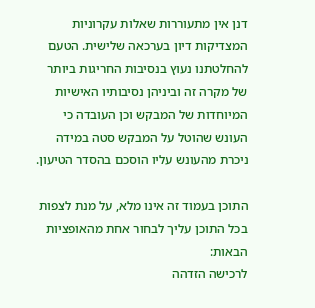דנן אין מתעוררות שאלות עקרוניות המצדיקות דיון בערכאה שלישית. הטעם להחלטתנו נעוץ בנסיבות החריגות ביותר של מקרה זה וביניהן נסיבותיו האישיות המיוחדות של המבקש וכן העובדה כי העונש שהוטל על המבקש סטה במידה ניכרת מהעונש עליו הוסכם בהסדר הטיעון.

התוכן בעמוד זה אינו מלא, על מנת לצפות בכל התוכן עליך לבחור אחת מהאופציות הבאות:
לרכישה הזדהה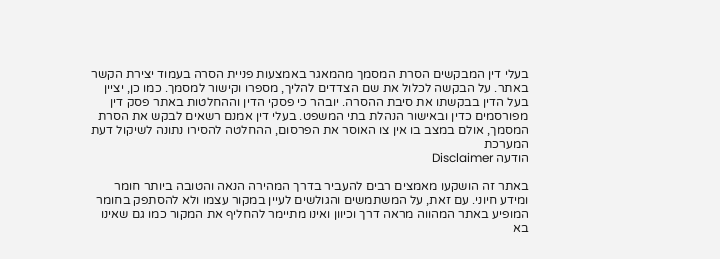בעלי דין המבקשים הסרת המסמך מהמאגר באמצעות פניית הסרה בעמוד יצירת הקשר באתר. על הבקשה לכלול את שם הצדדים להליך, מספרו וקישור למסמך. כמו כן, יציין בעל הדין בבקשתו את סיבת ההסרה. יובהר כי פסקי הדין וההחלטות באתר פסק דין מפורסמים כדין ובאישור הנהלת בתי המשפט. בעלי דין אמנם רשאים לבקש את הסרת המסמך, אולם במצב בו אין צו האוסר את הפרסום, ההחלטה להסירו נתונה לשיקול דעת המערכת
הודעה Disclaimer

באתר זה הושקעו מאמצים רבים להעביר בדרך המהירה הנאה והטובה ביותר חומר ומידע חיוני. עם זאת, על המשתמשים והגולשים לעיין במקור עצמו ולא להסתפק בחומר המופיע באתר המהווה מראה דרך וכיוון ואינו מתיימר להחליף את המקור כמו גם שאינו בא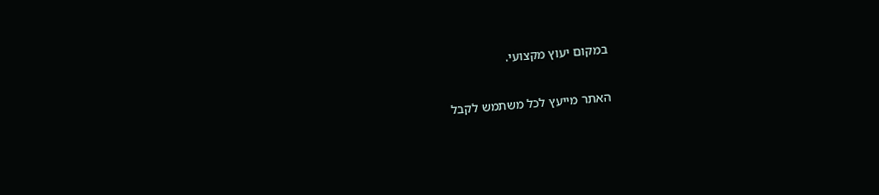במקום יעוץ מקצועי.

האתר מייעץ לכל משתמש לקבל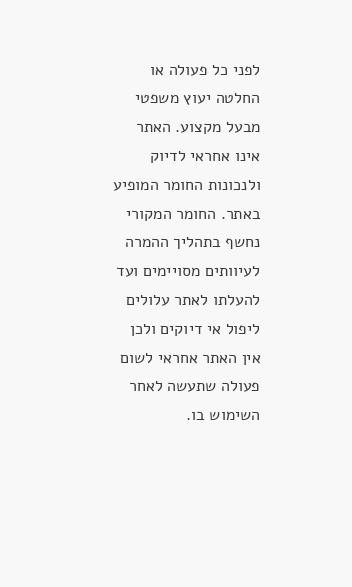לפני כל פעולה או החלטה יעוץ משפטי מבעל מקצוע. האתר אינו אחראי לדיוק ולנכונות החומר המופיע באתר. החומר המקורי נחשף בתהליך ההמרה לעיוותים מסויימים ועד להעלתו לאתר עלולים ליפול אי דיוקים ולכן אין האתר אחראי לשום פעולה שתעשה לאחר השימוש בו.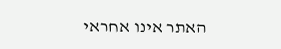האתר אינו אחראי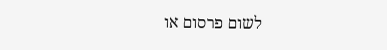לשום פרסום או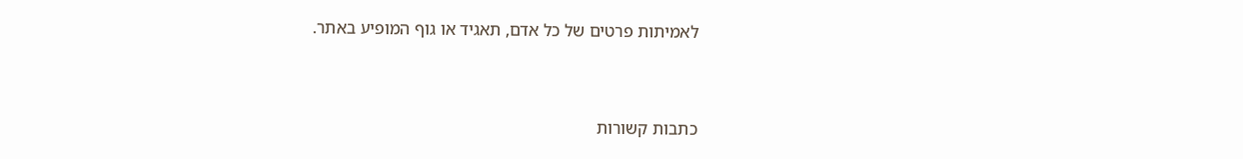לאמיתות פרטים של כל אדם, תאגיד או גוף המופיע באתר.


כתבות קשורות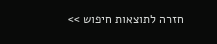חזרה לתוצאות חיפוש >>